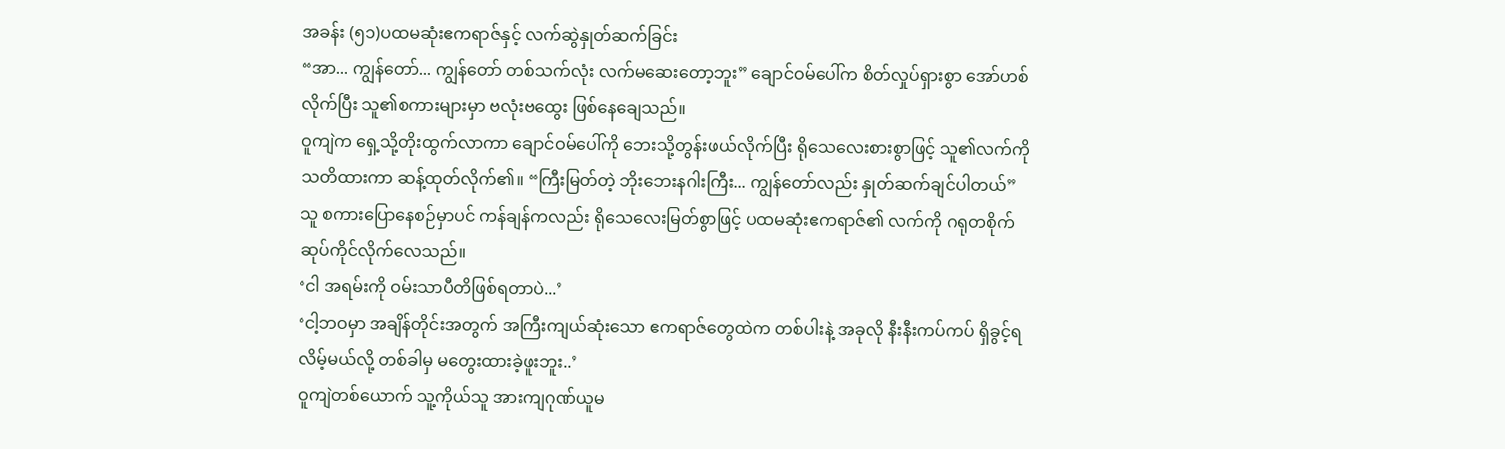အခန်း (၅၁)ပထမဆုံးဧကရာဇ်နှင့် လက်ဆွဲနှုတ်ဆက်ခြင်း
“အာ... ကျွန်တော်... ကျွန်တော် တစ်သက်လုံး လက်မဆေးတော့ဘူး” ချောင်ဝမ်ပေါ်က စိတ်လှုပ်ရှားစွာ အော်ဟစ်လိုက်ပြီး သူ၏စကားများမှာ ဗလုံးဗထွေး ဖြစ်နေချေသည်။
ဝူကျဲက ရှေ့သို့တိုးထွက်လာကာ ချောင်ဝမ်ပေါ်ကို ဘေးသို့တွန်းဖယ်လိုက်ပြီး ရိုသေလေးစားစွာဖြင့် သူ၏လက်ကို သတိထားကာ ဆန့်ထုတ်လိုက်၏။ “ကြီးမြတ်တဲ့ ဘိုးဘေးနဂါးကြီး... ကျွန်တော်လည်း နှုတ်ဆက်ချင်ပါတယ်”
သူ စကားပြောနေစဉ်မှာပင် ကန်ချန်ကလည်း ရိုသေလေးမြတ်စွာဖြင့် ပထမဆုံးဧကရာဇ်၏ လက်ကို ဂရုတစိုက် ဆုပ်ကိုင်လိုက်လေသည်။
‘ငါ အရမ်းကို ဝမ်းသာပီတိဖြစ်ရတာပဲ...’
‘ငါ့ဘဝမှာ အချိန်တိုင်းအတွက် အကြီးကျယ်ဆုံးသော ဧကရာဇ်တွေထဲက တစ်ပါးနဲ့ အခုလို နီးနီးကပ်ကပ် ရှိခွင့်ရလိမ့်မယ်လို့ တစ်ခါမှ မတွေးထားခဲ့ဖူးဘူး..’
ဝူကျဲတစ်ယောက် သူ့ကိုယ်သူ အားကျဂုဏ်ယူမ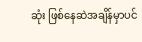ဆုံး ဖြစ်နေဆဲအချိန်မှာပင်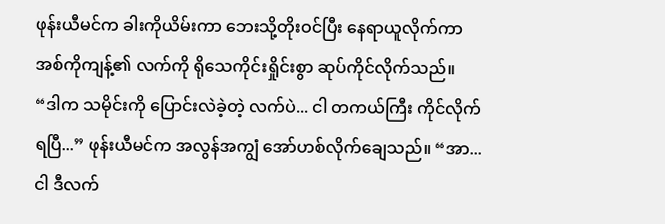ဖုန်းယီမင်က ခါးကိုယိမ်းကာ ဘေးသို့တိုးဝင်ပြီး နေရာယူလိုက်ကာ အစ်ကိုကျန့်၏ လက်ကို ရိုသေကိုင်းရှိုင်းစွာ ဆုပ်ကိုင်လိုက်သည်။
“ဒါက သမိုင်းကို ပြောင်းလဲခဲ့တဲ့ လက်ပဲ... ငါ တကယ်ကြီး ကိုင်လိုက်ရပြီ...” ဖုန်းယီမင်က အလွန်အကျွံ အော်ဟစ်လိုက်ချေသည်။ “အာ... ငါ ဒီလက်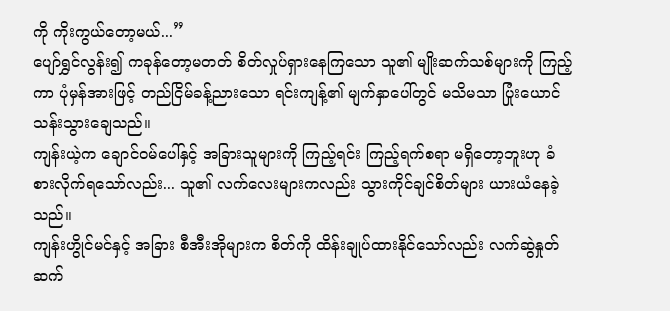ကို ကိုးကွယ်တော့မယ်...”
ပျော်ရွှင်လွန်း၍ ကခုန်တော့မတတ် စိတ်လှုပ်ရှားနေကြသော သူ၏ မျိုးဆက်သစ်များကို ကြည့်ကာ ပုံမှန်အားဖြင့် တည်ငြိမ်ခန့်ညားသော ရင်းကျန့်၏ မျက်နှာပေါ်တွင် မသိမသာ ပြုံးယောင်သန်းသွားချေသည်။
ကျန်းယဲ့က ချောင်ဝမ်ပေါ်နှင့် အခြားသူများကို ကြည့်ရင်း ကြည့်ရက်စရာ မရှိတော့ဘူးဟု ခံစားလိုက်ရသော်လည်း... သူ၏ လက်လေးများကလည်း သွားကိုင်ချင်စိတ်များ ယားယံနေခဲ့သည်။
ကျန်းဟွိုင်မင်နှင့် အခြား စီအီးအိုများက စိတ်ကို ထိန်းချုပ်ထားနိုင်သော်လည်း လက်ဆွဲနှုတ်ဆက်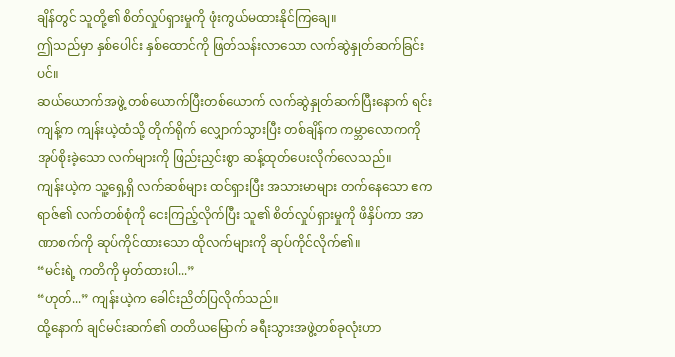ချိန်တွင် သူတို့၏ စိတ်လှုပ်ရှားမှုကို ဖုံးကွယ်မထားနိုင်ကြချေ။
ဤသည်မှာ နှစ်ပေါင်း နှစ်ထောင်ကို ဖြတ်သန်းလာသော လက်ဆွဲနှုတ်ဆက်ခြင်းပင်။
ဆယ်ယောက်အဖွဲ့ တစ်ယောက်ပြီးတစ်ယောက် လက်ဆွဲနှုတ်ဆက်ပြီးနောက် ရင်းကျန့်က ကျန်းယဲ့ထံသို့ တိုက်ရိုက် လျှောက်သွားပြီး တစ်ချိန်က ကမ္ဘာလောကကို အုပ်စိုးခဲ့သော လက်များကို ဖြည်းညှင်းစွာ ဆန့်ထုတ်ပေးလိုက်လေသည်။
ကျန်းယဲ့က သူ့ရှေ့ရှိ လက်ဆစ်များ ထင်ရှားပြီး အသားမာများ တက်နေသော ဧကရာဇ်၏ လက်တစ်စုံကို ငေးကြည့်လိုက်ပြီး သူ၏ စိတ်လှုပ်ရှားမှုကို ဖိနှိပ်ကာ အာဏာစက်ကို ဆုပ်ကိုင်ထားသော ထိုလက်များကို ဆုပ်ကိုင်လိုက်၏။
“မင်းရဲ့ ကတိကို မှတ်ထားပါ...”
“ဟုတ်...” ကျန်းယဲ့က ခေါင်းညိတ်ပြလိုက်သည်။
ထို့နောက် ချင်မင်းဆက်၏ တတိယမြောက် ခရီးသွားအဖွဲ့တစ်ခုလုံးဟာ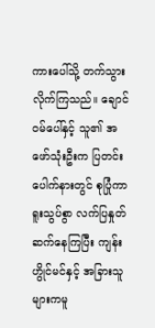ကားပေါ်သို့ တက်သွားလိုက်ကြသည်။ ချောင်ဝမ်ပေါ်နှင့် သူ၏ အဖော်သုံးဦးက ပြတင်းပေါက်နားတွင် စုပြုံကာ ရူးသွပ်စွာ လက်ပြနှုတ်ဆက်နေကြပြီး ကျန်းဟွိုင်မင်နှင့် အခြားသူများကမူ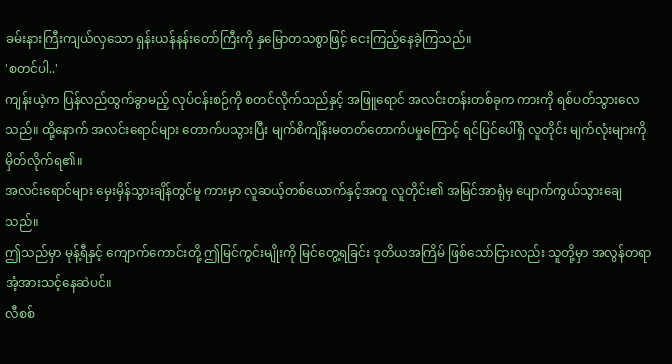ခမ်းနားကြီးကျယ်လှသော ရှန်းယန်နန်းတော်ကြီးကို နှမြောတသစွာဖြင့် ငေးကြည့်နေခဲ့ကြသည်။
'စတင်ပါ..'
ကျန်းယဲ့က ပြန်လည်ထွက်ခွာမည့် လုပ်ငန်းစဉ်ကို စတင်လိုက်သည်နှင့် အဖြူရောင် အလင်းတန်းတစ်ခုက ကားကို ရစ်ပတ်သွားလေသည်။ ထို့နောက် အလင်းရောင်များ တောက်ပသွားပြီး မျက်စိကျိန်းမတတ်တောက်ပမှုကြောင့် ရင်ပြင်ပေါ်ရှိ လူတိုင်း မျက်လုံးများကို မှိတ်လိုက်ရ၏။
အလင်းရောင်များ မှေးမှိန်သွားချိန်တွင်မူ ကားမှာ လူဆယ့်တစ်ယောက်နှင့်အတူ လူတိုင်း၏ အမြင်အာရုံမှ ပျောက်ကွယ်သွားချေသည်။
ဤသည်မှာ မုန့်ရီနှင့် ကျောက်ကောင်းတို့ ဤမြင်ကွင်းမျိုးကို မြင်တွေ့ရခြင်း ဒုတိယအကြိမ် ဖြစ်သော်ငြားလည်း သူတို့မှာ အလွန်တရာ အံ့အားသင့်နေဆဲပင်။
လီစစ်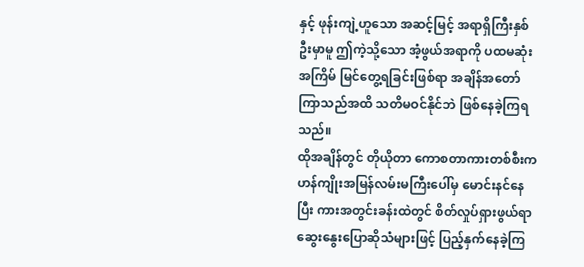နှင့် ဖုန်းကျဲ့ဟူသော အဆင့်မြင့် အရာရှိကြီးနှစ်ဦးမှာမူ ဤကဲ့သို့သော အံ့ဖွယ်အရာကို ပထမဆုံးအကြိမ် မြင်တွေ့ရခြင်းဖြစ်ရာ အချိန်အတော်ကြာသည်အထိ သတိမဝင်နိုင်ဘဲ ဖြစ်နေခဲ့ကြရသည်။
ထိုအချိန်တွင် တိုယိုတာ ကောစတာကားတစ်စီးက ဟန်ကျိုးအမြန်လမ်းမကြီးပေါ်မှ မောင်းနင်နေပြီး ကားအတွင်းခန်းထဲတွင် စိတ်လှုပ်ရှားဖွယ်ရာ ဆွေးနွေးပြောဆိုသံများဖြင့် ပြည့်နှက်နေခဲ့ကြ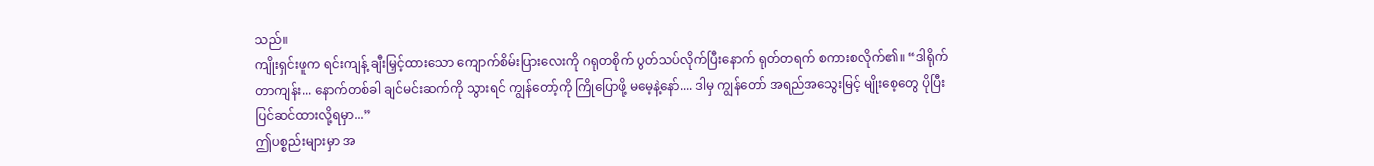သည်။
ကျိုးရှင်းဖူက ရင်းကျန့် ချီးမြှင့်ထားသော ကျောက်စိမ်းပြားလေးကို ဂရုတစိုက် ပွတ်သပ်လိုက်ပြီးနောက် ရုတ်တရက် စကားစလိုက်၏။ “ဒါရိုက်တာကျန်း... နောက်တစ်ခါ ချင်မင်းဆက်ကို သွားရင် ကျွန်တော့်ကို ကြိုပြောဖို့ မမေ့နဲ့နော်.... ဒါမှ ကျွန်တော် အရည်အသွေးမြင့် မျိုးစေ့တွေ ပိုပြီး ပြင်ဆင်ထားလို့ရမှာ...”
ဤပစ္စည်းများမှာ အ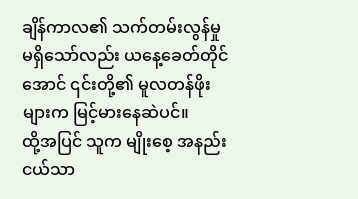ချိန်ကာလ၏ သက်တမ်းလွန်မှု မရှိသော်လည်း ယနေ့ခေတ်တိုင်အောင် ၎င်းတို့၏ မူလတန်ဖိုးများက မြင့်မားနေဆဲပင်။
ထို့အပြင် သူက မျိုးစေ့ အနည်းငယ်သာ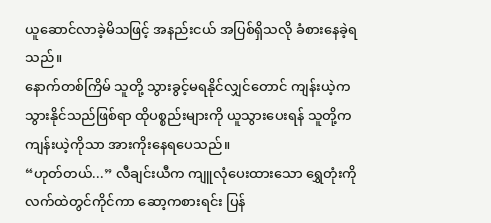ယူဆောင်လာခဲ့မိသဖြင့် အနည်းငယ် အပြစ်ရှိသလို ခံစားနေခဲ့ရသည်။
နောက်တစ်ကြိမ် သူတို့ သွားခွင့်မရနိုင်လျှင်တောင် ကျန်းယဲ့က သွားနိုင်သည်ဖြစ်ရာ ထိုပစ္စည်းများကို ယူသွားပေးရန် သူတို့က ကျန်းယဲ့ကိုသာ အားကိုးနေရပေသည်။
“ဟုတ်တယ်...” လီချင်းယီက ကျူလုံပေးထားသော ရွှေတုံးကို လက်ထဲတွင်ကိုင်ကာ ဆော့ကစားရင်း ပြန်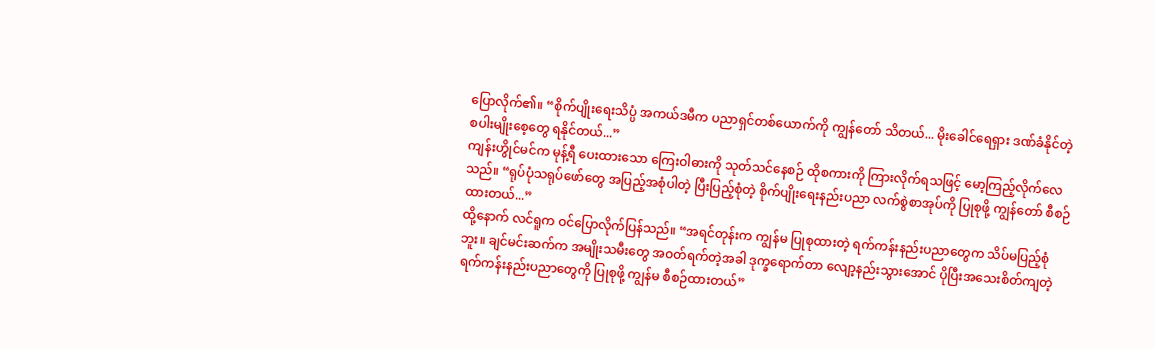ပြောလိုက်၏။ “စိုက်ပျိုးရေးသိပ္ပံ အကယ်ဒမီက ပညာရှင်တစ်ယောက်ကို ကျွန်တော် သိတယ်... မိုးခေါင်ရေရှား ဒဏ်ခံနိုင်တဲ့ စပါးမျိုးစေ့တွေ ရနိုင်တယ်...”
ကျန်းဟွိုင်မင်က မုန့်ရီ ပေးထားသော ကြေးဝါဓားကို သုတ်သင်နေစဉ် ထိုစကားကို ကြားလိုက်ရသဖြင့် မော့ကြည့်လိုက်လေသည်။ “ရုပ်ပုံသရုပ်ဖော်တွေ အပြည့်အစုံပါတဲ့ ပြီးပြည့်စုံတဲ့ စိုက်ပျိုးရေးနည်းပညာ လက်စွဲစာအုပ်ကို ပြုစုဖို့ ကျွန်တော် စီစဉ်ထားတယ်...”
ထို့နောက် လင်ရူက ဝင်ပြောလိုက်ပြန်သည်။ “အရင်တုန်းက ကျွန်မ ပြုစုထားတဲ့ ရက်ကန်းနည်းပညာတွေက သိပ်မပြည့်စုံဘူး။ ချင်မင်းဆက်က အမျိုးသမီးတွေ အဝတ်ရက်တဲ့အခါ ဒုက္ခရောက်တာ လျော့နည်းသွားအောင် ပိုပြီးအသေးစိတ်ကျတဲ့ ရက်ကန်းနည်းပညာတွေကို ပြုစုဖို့ ကျွန်မ စီစဉ်ထားတယ်”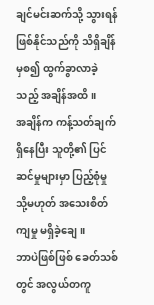ချင်မင်းဆက်သို့ သွားရန် ဖြစ်နိုင်သည်ကို သိရှိချိန်မှစ၍ ထွက်ခွာလာခဲ့သည့် အချိန်အထိ။
အချိန်က ကန့်သတ်ချက်ရှိနေပြီး သူတို့၏ ပြင်ဆင်မှုများမှာ ပြည့်စုံမှု သို့မဟုတ် အသေးစိတ်ကျမှု မရှိခဲ့ချေ။
ဘာပဲဖြစ်ဖြစ် ခေတ်သစ်တွင် အလွယ်တကူ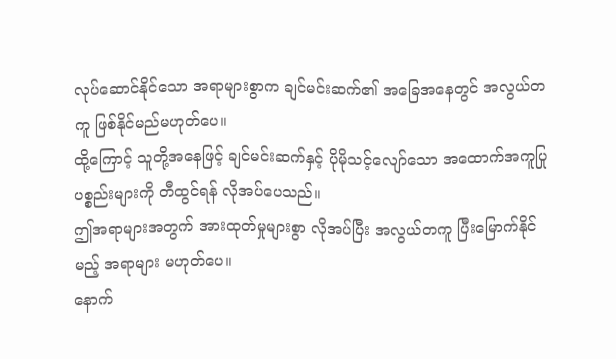လုပ်ဆောင်နိုင်သော အရာများစွာက ချင်မင်းဆက်၏ အခြေအနေတွင် အလွယ်တကူ ဖြစ်နိုင်မည်မဟုတ်ပေ။
ထို့ကြောင့် သူတို့အနေဖြင့် ချင်မင်းဆက်နှင့် ပိုမိုသင့်လျော်သော အထောက်အကူပြုပစ္စည်းများကို တီထွင်ရန် လိုအပ်ပေသည်။
ဤအရာများအတွက် အားထုတ်မှုများစွာ လိုအပ်ပြီး အလွယ်တကူ ပြီးမြောက်နိုင်မည့် အရာများ မဟုတ်ပေ။
နောက်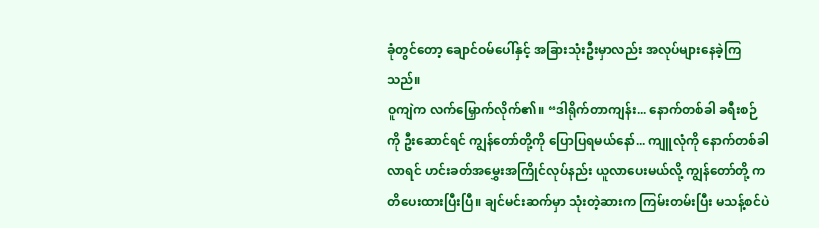ခုံတွင်တော့ ချောင်ဝမ်ပေါ်နှင့် အခြားသုံးဦးမှာလည်း အလုပ်များနေခဲ့ကြသည်။
ဝူကျဲက လက်မြှောက်လိုက်၏။ “ဒါရိုက်တာကျန်း... နောက်တစ်ခါ ခရီးစဉ်ကို ဦးဆောင်ရင် ကျွန်တော်တို့ကို ပြောပြရမယ်နော်... ကျူလုံကို နောက်တစ်ခါလာရင် ဟင်းခတ်အမွှေးအကြိုင်လုပ်နည်း ယူလာပေးမယ်လို့ ကျွန်တော်တို့ ကတိပေးထားပြီးပြီ။ ချင်မင်းဆက်မှာ သုံးတဲ့ဆားက ကြမ်းတမ်းပြီး မသန့်စင်ပဲ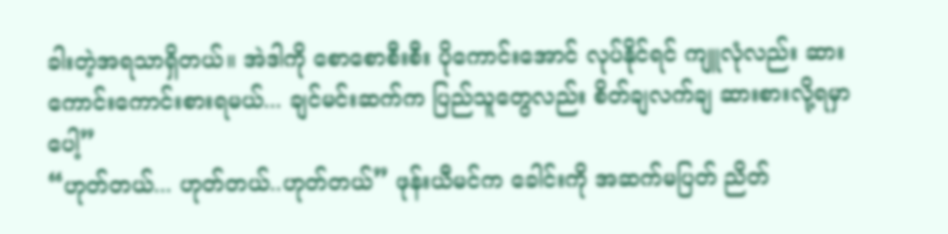ခါးတဲ့အရသာရှိတယ်။ အဲဒါကို စောစောစီးစီး ပိုကောင်းအောင် လုပ်နိုင်ရင် ကျူလုံလည်း ဆားကောင်းကောင်းစားရမယ်... ချင်မင်းဆက်က ပြည်သူတွေလည်း စိတ်ချလက်ချ ဆားစားလို့ရမှာပေါ့”
“ဟုတ်တယ်... ဟုတ်တယ်..ဟုတ်တယ်” ဖုန်းယီမင်က ခေါင်းကို အဆက်မပြတ် ညိတ်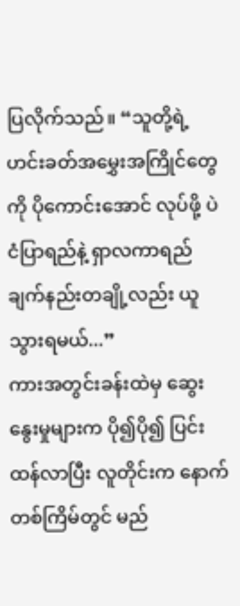ပြလိုက်သည်။ “သူတို့ရဲ့ ဟင်းခတ်အမွှေးအကြိုင်တွေကို ပိုကောင်းအောင် လုပ်ဖို့ ပဲငံပြာရည်နဲ့ ရှာလကာရည် ချက်နည်းတချို့လည်း ယူသွားရမယ်...”
ကားအတွင်းခန်းထဲမှ ဆွေးနွေးမှုများက ပို၍ပို၍ ပြင်းထန်လာပြီး လူတိုင်းက နောက်တစ်ကြိမ်တွင် မည်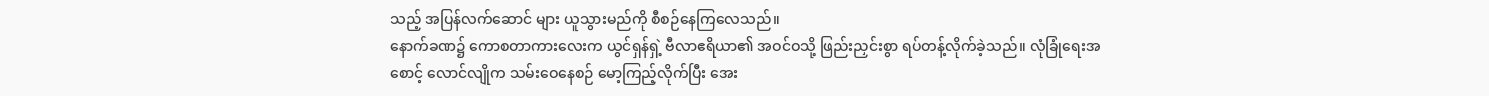သည့် အပြန်လက်ဆောင် များ ယူသွားမည်ကို စီစဉ်နေကြလေသည်။
နောက်ခဏ၌ ကောစတာကားလေးက ယွင်ရှန်ရှဲ့ ဗီလာဧရိယာ၏ အဝင်ဝသို့ ဖြည်းညှင်းစွာ ရပ်တန့်လိုက်ခဲ့သည်။ လုံခြုံရေးအစောင့် လောင်လျိုက သမ်းဝေနေစဉ် မော့ကြည့်လိုက်ပြီး အေး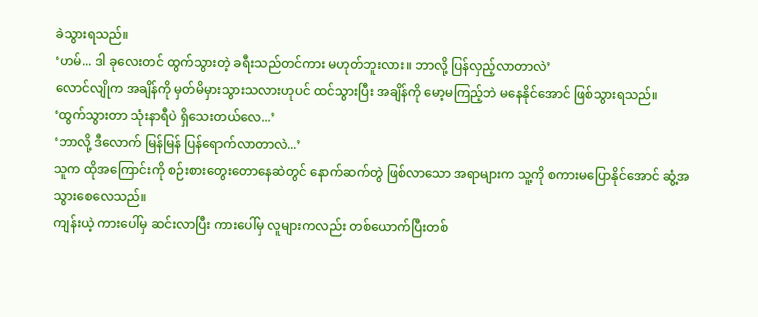ခဲသွားရသည်။
‘ဟမ်... ဒါ ခုလေးတင် ထွက်သွားတဲ့ ခရီးသည်တင်ကား မဟုတ်ဘူးလား။ ဘာလို့ ပြန်လှည့်လာတာလဲ’
လောင်လျိုက အချိန်ကို မှတ်မိမှားသွားသလားဟုပင် ထင်သွားပြီး အချိန်ကို မော့မကြည့်ဘဲ မနေနိုင်အောင် ဖြစ်သွားရသည်။
‘ထွက်သွားတာ သုံးနာရီပဲ ရှိသေးတယ်လေ...’
‘ဘာလို့ ဒီလောက် မြန်မြန် ပြန်ရောက်လာတာလဲ...’
သူက ထိုအကြောင်းကို စဉ်းစားတွေးတောနေဆဲတွင် နောက်ဆက်တွဲ ဖြစ်လာသော အရာများက သူ့ကို စကားမပြောနိုင်အောင် ဆွံ့အသွားစေလေသည်။
ကျန်းယဲ့ ကားပေါ်မှ ဆင်းလာပြီး ကားပေါ်မှ လူများကလည်း တစ်ယောက်ပြီးတစ်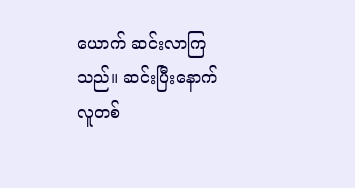ယောက် ဆင်းလာကြသည်။ ဆင်းပြီးနောက် လူတစ်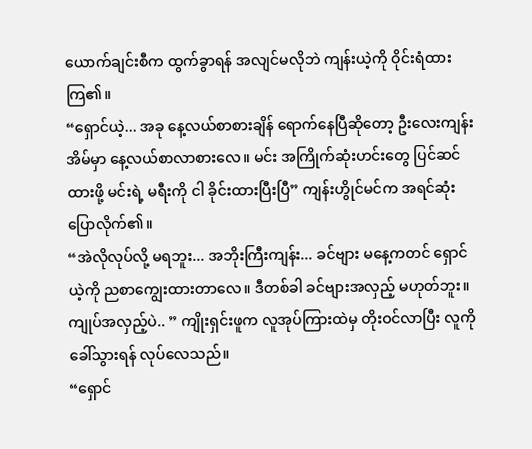ယောက်ချင်းစီက ထွက်ခွာရန် အလျင်မလိုဘဲ ကျန်းယဲ့ကို ဝိုင်းရံထားကြ၏။
“ရှောင်ယဲ့... အခု နေ့လယ်စာစားချိန် ရောက်နေပြီဆိုတော့ ဦးလေးကျန်း အိမ်မှာ နေ့လယ်စာလာစားလေ။ မင်း အကြိုက်ဆုံးဟင်းတွေ ပြင်ဆင်ထားဖို့ မင်းရဲ့ မရီးကို ငါ ခိုင်းထားပြီးပြီ” ကျန်းဟွိုင်မင်က အရင်ဆုံး ပြောလိုက်၏။
“အဲလိုလုပ်လို့ မရဘူး... အဘိုးကြီးကျန်း... ခင်ဗျား မနေ့ကတင် ရှောင်ယဲ့ကို ညစာကျွေးထားတာလေ။ ဒီတစ်ခါ ခင်ဗျားအလှည့် မဟုတ်ဘူး။ ကျုပ်အလှည့်ပဲ.. ” ကျိုးရှင်းဖူက လူအုပ်ကြားထဲမှ တိုးဝင်လာပြီး လူကို ခေါ်သွားရန် လုပ်လေသည်။
“ရှောင်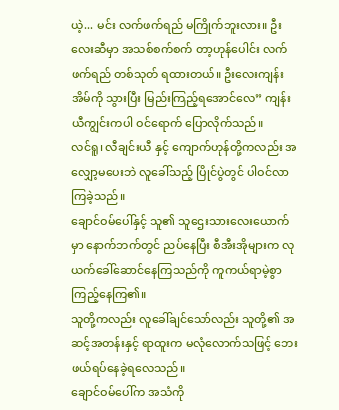ယဲ့... မင်း လက်ဖက်ရည် မကြိုက်ဘူးလား။ ဦးလေးဆီမှာ အသစ်စက်စက် တာ့ဟုန်ပေါင်း လက်ဖက်ရည် တစ်သုတ် ရထားတယ်။ ဦးလေးကျန်း အိမ်ကို သွားပြီး မြည်းကြည့်ရအောင်လေ” ကျန်းယီကျွင်းကပါ ဝင်ရောက် ပြောလိုက်သည်။
လင်ရူ၊ လီချင်းယီ နှင့် ကျောက်ဟုန်တို့ကလည်း အလျှော့မပေးဘဲ လူခေါ်သည့် ပြိုင်ပွဲတွင် ပါဝင်လာကြခဲ့သည်။
ချောင်ဝမ်ပေါ်နှင့် သူ၏ သူဌေးသားလေးယောက်မှာ နောက်ဘက်တွင် ညပ်နေပြီး စီအီးအိုများက လုယက်ခေါ်ဆောင်နေကြသည်ကို ကူကယ်ရာမဲ့စွာ ကြည့်နေကြ၏။
သူတို့ကလည်း လူခေါ်ချင်သော်လည်း သူတို့၏ အဆင့်အတန်းနှင့် ရာထူးက မလုံလောက်သဖြင့် ဘေးဖယ်ရပ်နေခဲ့ရလေသည်။
ချောင်ဝမ်ပေါ်က အသံကို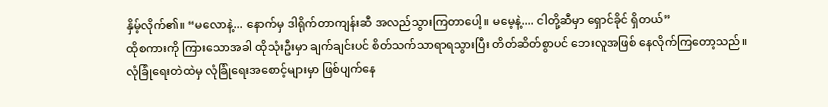နှိမ့်လိုက်၏။ “မလောနဲ့... နောက်မှ ဒါရိုက်တာကျန်းဆီ အလည်သွားကြတာပေါ့။ မမေ့နဲ့.... ငါတို့ဆီမှာ ရှောင်ခိုင် ရှိတယ်”
ထိုစကားကို ကြားသောအခါ ထိုသုံးဦးမှာ ချက်ချင်းပင် စိတ်သက်သာရာရသွားပြီး တိတ်ဆိတ်စွာပင် ဘေးလူအဖြစ် နေလိုက်ကြတော့သည်။
လုံခြုံရေးတဲထဲမှ လုံခြုံရေးအစောင့်များမှာ ဖြစ်ပျက်နေ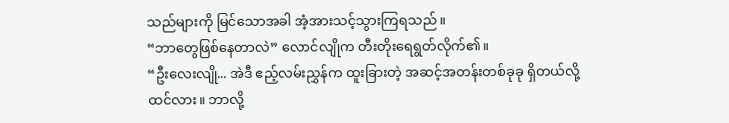သည်များကို မြင်သောအခါ အံ့အားသင့်သွားကြရသည်။
“ဘာတွေဖြစ်နေတာလဲ” လောင်လျိုက တီးတိုးရေရွတ်လိုက်၏။
“ဦးလေးလျို... အဲဒီ ဧည့်လမ်းညွှန်က ထူးခြားတဲ့ အဆင့်အတန်းတစ်ခုခု ရှိတယ်လို့ ထင်လား။ ဘာလို့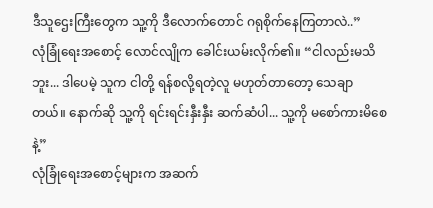ဒီသူဌေးကြီးတွေက သူ့ကို ဒီလောက်တောင် ဂရုစိုက်နေကြတာလဲ..”
လုံခြုံရေးအစောင့် လောင်လျိုက ခေါင်းယမ်းလိုက်၏။ “ငါလည်းမသိဘူး... ဒါပေမဲ့ သူက ငါတို့ ရန်စလို့ရတဲ့လူ မဟုတ်တာတော့ သေချာတယ်။ နောက်ဆို သူ့ကို ရင်းရင်းနှီးနှီး ဆက်ဆံပါ... သူ့ကို မစော်ကားမိစေနဲ့”
လုံခြုံရေးအစောင့်များက အဆက်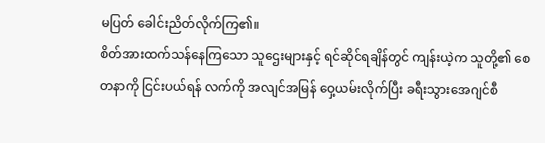မပြတ် ခေါင်းညိတ်လိုက်ကြ၏။
စိတ်အားထက်သန်နေကြသော သူဌေးများနှင့် ရင်ဆိုင်ရချိန်တွင် ကျန်းယဲ့က သူတို့၏ စေတနာကို ငြင်းပယ်ရန် လက်ကို အလျင်အမြန် ဝှေ့ယမ်းလိုက်ပြီး ခရီးသွားအေဂျင်စီ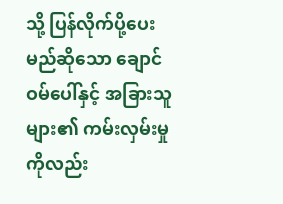သို့ ပြန်လိုက်ပို့ပေးမည်ဆိုသော ချောင်ဝမ်ပေါ်နှင့် အခြားသူများ၏ ကမ်းလှမ်းမှုကိုလည်း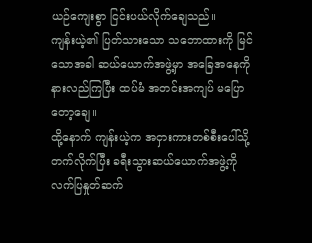ယဉ်ကျေးစွာ ငြင်းပယ်လိုက်ချေသည်။
ကျန်းယဲ့၏ ပြတ်သားသော သဘောထားကို မြင်သောအခါ ဆယ်ယောက်အဖွဲ့မှာ အခြေအနေကို နားလည်ကြပြီး ထပ်မံ အတင်းအကျပ် မပြောတော့ချေ။
ထို့နောက် ကျန်းယဲ့က အငှားကားတစ်စီးပေါ်သို့ တက်လိုက်ပြီး ခရီးသွားဆယ်ယောက်အဖွဲ့ကို လက်ပြနှုတ်ဆက်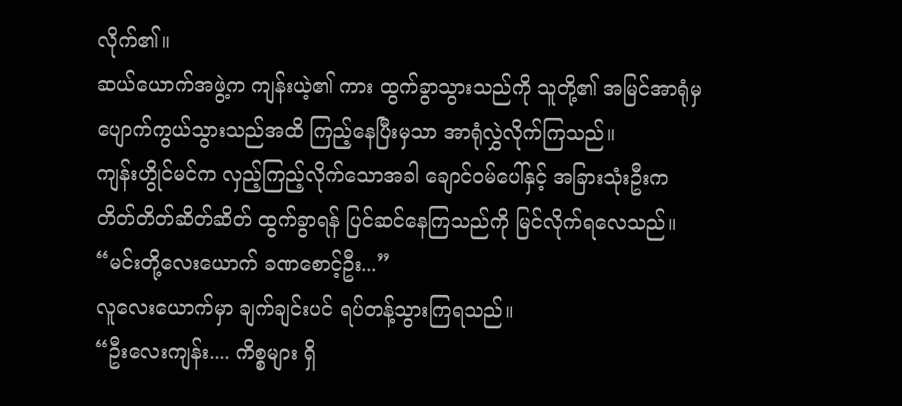လိုက်၏။
ဆယ်ယောက်အဖွဲ့က ကျန်းယဲ့၏ ကား ထွက်ခွာသွားသည်ကို သူတို့၏ အမြင်အာရုံမှ ပျောက်ကွယ်သွားသည်အထိ ကြည့်နေပြီးမှသာ အာရုံလွှဲလိုက်ကြသည်။
ကျန်းဟွိုင်မင်က လှည့်ကြည့်လိုက်သောအခါ ချောင်ဝမ်ပေါ်နှင့် အခြားသုံးဦးက တိတ်တိတ်ဆိတ်ဆိတ် ထွက်ခွာရန် ပြင်ဆင်နေကြသည်ကို မြင်လိုက်ရလေသည်။
“မင်းတို့လေးယောက် ခဏစောင့်ဦး...”
လူလေးယောက်မှာ ချက်ချင်းပင် ရပ်တန့်သွားကြရသည်။
“ဦးလေးကျန်း.... ကိစ္စများ ရှိ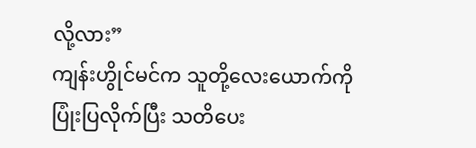လို့လား”
ကျန်းဟွိုင်မင်က သူတို့လေးယောက်ကို ပြုံးပြလိုက်ပြီး သတိပေး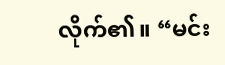လိုက်၏။ “မင်း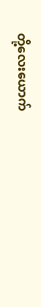တို့လေးယောက်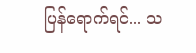ပြန်ရောက်ရင်... သ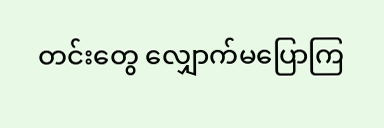တင်းတွေ လျှောက်မပြောကြ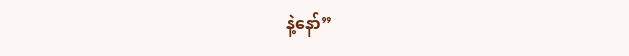နဲ့နော်”